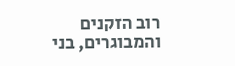רוב הזקנים והמבוגרים, בני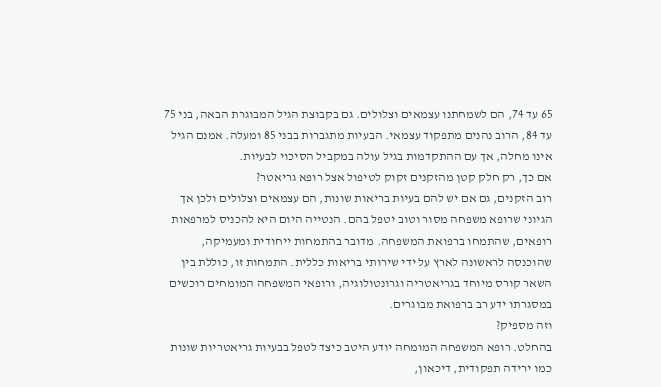65 עד 74, הם לשמחתנו עצמאים וצלולים. גם בקבוצת הגיל המבוגרת הבאה, בני 75 עד 84, הרוב נהנים מתפקוד עצמאי. הבעיות מתגברות בבני 85 ומעלה. אמנם הגיל אינו מחלה, אך עם ההתקדמות בגיל עולה במקביל הסיכוי לבעיות.
אם כך, רק חלק קטן מהזקנים זקוק לטיפול אצל רופא גריאטר?
רוב הזקנים, גם אם יש להם בעיות בריאות שונות, הם עצמאים וצלולים ולכן אך הגיוני שרופא משפחה מסור וטוב יטפל בהם. הנטייה היום היא להכניס למרפאות רופאים, שהתמחו ברפואת המשפחה. מדובר בהתמחות ייחודית ומעמיקה, שהוכנסה לראשונה לארץ על ידי שירותי בריאות כללית. התמחות זו, כוללת בין השאר קורס מיוחד בגריאטריה וגרונטולוגיה, ורופאי המשפחה המומחים רוכשים במסגרתו ידע רב ברפואת מבוגרים.
וזה מספיק?
בהחלט. רופא המשפחה המומחה יודע היטב כיצד לטפל בבעיות גריאטריות שונות כמו ירידה תפקודית, דיכאון,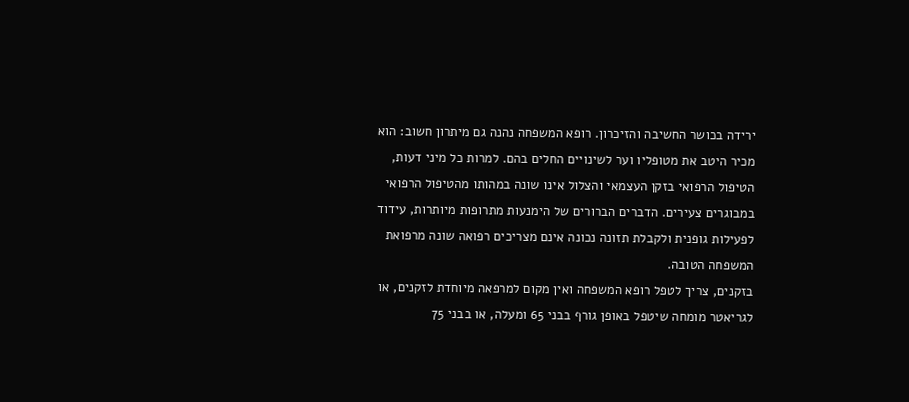ירידה בכושר החשיבה והזיכרון. רופא המשפחה נהנה גם מיתרון חשוב: הוא מכיר היטב את מטופליו וער לשינויים החלים בהם. למרות כל מיני דעות, הטיפול הרפואי בזקן העצמאי והצלול אינו שונה במהותו מהטיפול הרפואי במבוגרים צעירים. הדברים הברורים של הימנעות מתרופות מיותרות, עידוד לפעילות גופנית ולקבלת תזונה נכונה אינם מצריכים רפואה שונה מרפואת המשפחה הטובה.
בזקנים, צריך לטפל רופא המשפחה ואין מקום למרפאה מיוחדת לזקנים, או לגריאטר מומחה שיטפל באופן גורף בבני 65 ומעלה, או בבני 75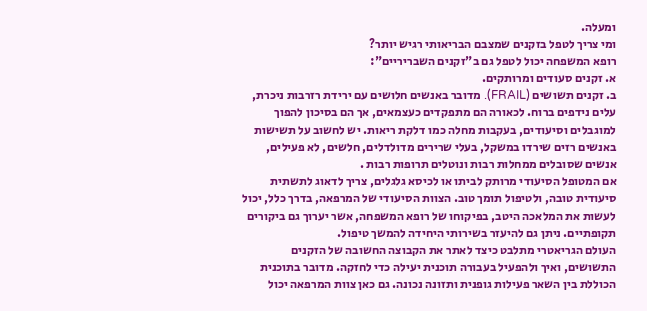ומעלה.
ומי צריך לטפל בזקנים שמצבם הבריאותי רגיש יותר?
רופא המשפחה יכול לטפל גם ב"זקנים השבריריים":
א. זקנים סעודים ומרותקים.
ב. זקנים תשושים (FRAIL). מדובר באנשים חלושים עם ירידת רזרבות ניכרת, עלים נידפים ברוח. לכאורה הם מתפקדים כעצמאים, אך הם בסיכון להפוך למוגבלים וסיעודים, בעקבות מחלה כמו דלקת ריאות. יש לחשוב על תשישות באנשים רזים שירדו במשקל, בעלי שרירים מדולדלים, חלשים, לא פעילים, אנשים שסובלים ממחלות רבות ונוטלים תרופות רבות .
אם המטופל הסיעודי מרותק לביתו או לכיסא גלגלים, צריך לדאוג לתשתית סיעודית טובה, ולטיפול תומך טוב. הצוות הסיעודי של המרפאה, בדרך כלל, יכול לעשות את המלאכה היטב, בפיקוחו של רופא המשפחה, אשר יערוך גם ביקורים תקופתיים. ניתן גם להיעזר בשירותי היחידה להמשך טיפול.
העולם הגריאטרי מתלבט כיצד לאתר את הקבוצה החשובה של הזקנים התשושים, ואיך ולהפעיל בעבורה תוכנית יעילה כדי לחזקה. מדובר בתוכנית הכוללת בין השאר פעילות גופנית ותזונה נכונה. גם כאן צוות המרפאה יכול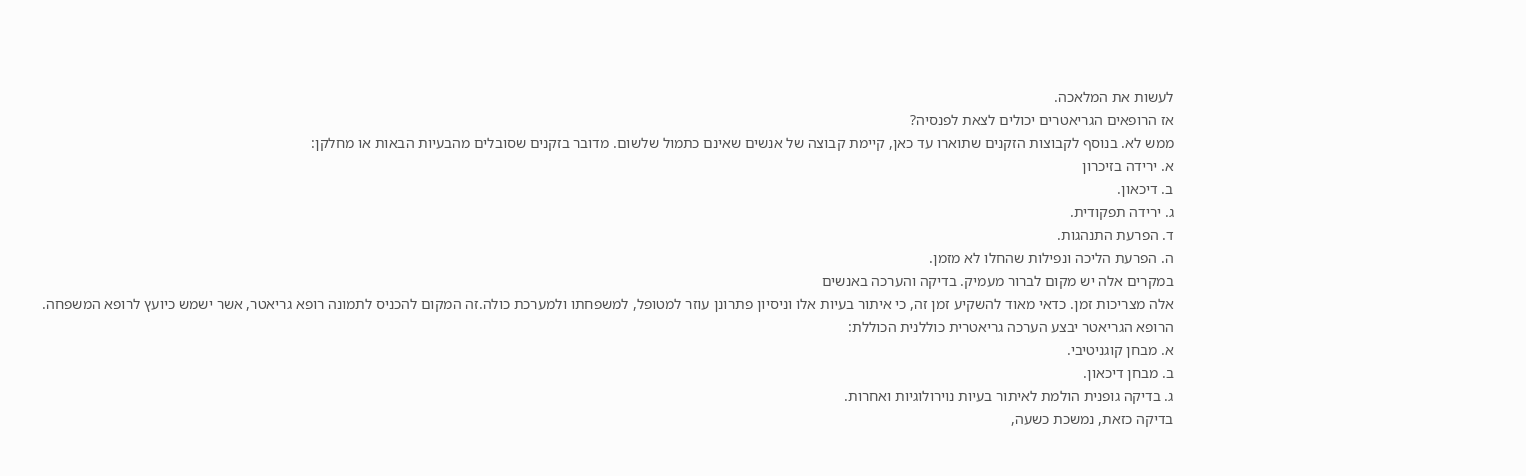לעשות את המלאכה.
אז הרופאים הגריאטרים יכולים לצאת לפנסיה?
ממש לא. בנוסף לקבוצות הזקנים שתוארו עד כאן, קיימת קבוצה של אנשים שאינם כתמול שלשום. מדובר בזקנים שסובלים מהבעיות הבאות או מחלקן:
א. ירידה בזיכרון
ב. דיכאון.
ג. ירידה תפקודית.
ד. הפרעת התנהגות.
ה. הפרעת הליכה ונפילות שהחלו לא מזמן.
במקרים אלה יש מקום לברור מעמיק. בדיקה והערכה באנשים
אלה מצריכות זמן. כדאי מאוד להשקיע זמן זה, כי איתור בעיות אלו וניסיון פתרונן עוזר למטופל, למשפחתו ולמערכת כולה.זה המקום להכניס לתמונה רופא גריאטר, אשר ישמש כיועץ לרופא המשפחה.
הרופא הגריאטר יבצע הערכה גריאטרית כוללנית הכוללת:
א. מבחן קוגניטיבי.
ב. מבחן דיכאון.
ג. בדיקה גופנית הולמת לאיתור בעיות נוירולוגיות ואחרות.
בדיקה כזאת, נמשכת כשעה,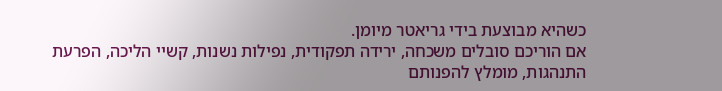כשהיא מבוצעת בידי גריאטר מיומן.
אם הוריכם סובלים משכחה, ירידה תפקודית, נפילות נשנות, קשיי הליכה, הפרעת התנהגות, מומלץ להפנותם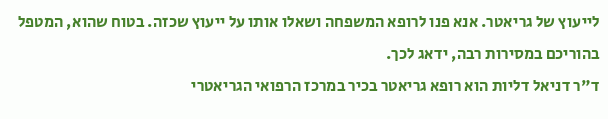לייעוץ של גריאטר. אנא פנו לרופא המשפחה ושאלו אותו על ייעוץ שכזה. בטוח שהוא, המטפל בהוריכם במסירות רבה, ידאג לכך.
ד"ר דניאל דליות הוא רופא גריאטר בכיר במרכז הרפואי הגריאטרי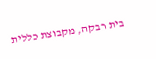בית רבקה, מקבוצת כללית